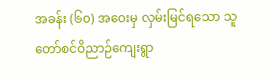အခန်း (၆၀) အဝေးမှ လှမ်းမြင်ရသော သူတော်စင်ဝိညာဉ်ကျေးရွာ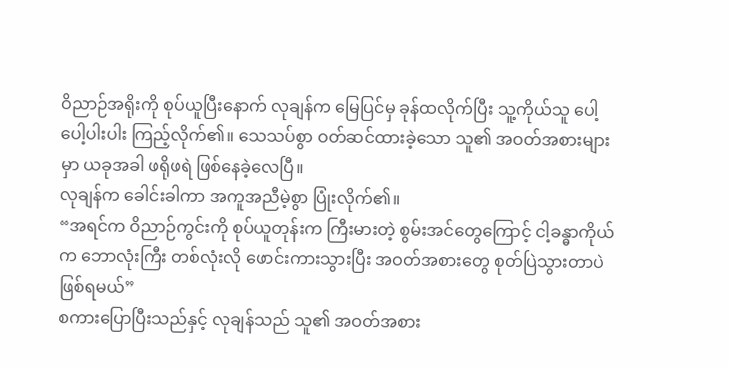ဝိညာဉ်အရိုးကို စုပ်ယူပြီးနောက် လုချန်က မြေပြင်မှ ခုန်ထလိုက်ပြီး သူ့ကိုယ်သူ ပေါ့ပေါ့ပါးပါး ကြည့်လိုက်၏။ သေသပ်စွာ ဝတ်ဆင်ထားခဲ့သော သူ၏ အဝတ်အစားများမှာ ယခုအခါ ဖရိုဖရဲ ဖြစ်နေခဲ့လေပြီ။
လုချန်က ခေါင်းခါကာ အကူအညီမဲ့စွာ ပြုံးလိုက်၏။
“အရင်က ဝိညာဉ်ကွင်းကို စုပ်ယူတုန်းက ကြီးမားတဲ့ စွမ်းအင်တွေကြောင့် ငါ့ခန္ဓာကိုယ်က ဘောလုံးကြီး တစ်လုံးလို ဖောင်းကားသွားပြီး အဝတ်အစားတွေ စုတ်ပြဲသွားတာပဲ ဖြစ်ရမယ်”
စကားပြောပြီးသည်နှင့် လုချန်သည် သူ၏ အဝတ်အစား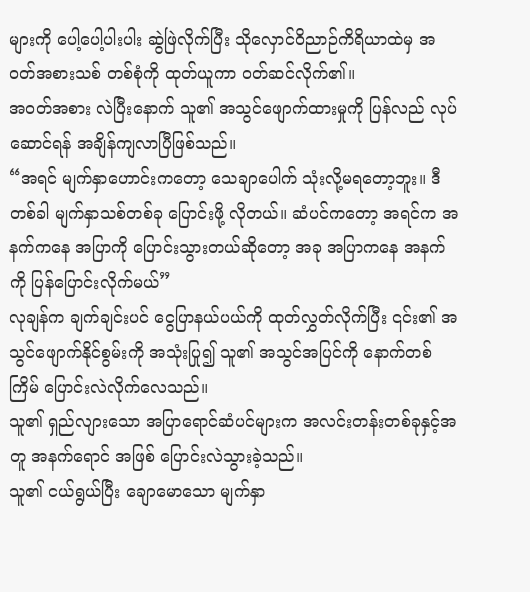များကို ပေါ့ပေါ့ပါးပါး ဆွဲဖြဲလိုက်ပြီး သိုလှောင်ဝိညာဉ်ကိရိယာထဲမှ အဝတ်အစားသစ် တစ်စုံကို ထုတ်ယူကာ ဝတ်ဆင်လိုက်၏။
အဝတ်အစား လဲပြီးနောက် သူ၏ အသွင်ဖျောက်ထားမှုကို ပြန်လည် လုပ်ဆောင်ရန် အချိန်ကျလာပြီဖြစ်သည်။
“အရင် မျက်နှာဟောင်းကတော့ သေချာပေါက် သုံးလို့မရတော့ဘူး။ ဒီတစ်ခါ မျက်နှာသစ်တစ်ခု ပြောင်းဖို့ လိုတယ်။ ဆံပင်ကတော့ အရင်က အနက်ကနေ အပြာကို ပြောင်းသွားတယ်ဆိုတော့ အခု အပြာကနေ အနက်ကို ပြန်ပြောင်းလိုက်မယ်”
လုချန်က ချက်ချင်းပင် ငွေပြာနယ်ပယ်ကို ထုတ်လွှတ်လိုက်ပြီး ၎င်း၏ အသွင်ဖျောက်နိုင်စွမ်းကို အသုံးပြု၍ သူ၏ အသွင်အပြင်ကို နောက်တစ်ကြိမ် ပြောင်းလဲလိုက်လေသည်။
သူ၏ ရှည်လျားသော အပြာရောင်ဆံပင်များက အလင်းတန်းတစ်ခုနှင့်အတူ အနက်ရောင် အဖြစ် ပြောင်းလဲသွားခဲ့သည်။
သူ၏ ငယ်ရွယ်ပြီး ချောမောသော မျက်နှာ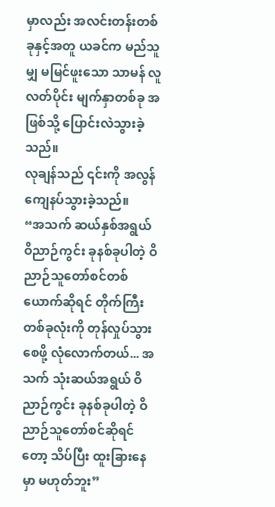မှာလည်း အလင်းတန်းတစ်ခုနှင့်အတူ ယခင်က မည်သူမျှ မမြင်ဖူးသော သာမန် လူလတ်ပိုင်း မျက်နှာတစ်ခု အဖြစ်သို့ ပြောင်းလဲသွားခဲ့သည်။
လုချန်သည် ၎င်းကို အလွန် ကျေနပ်သွားခဲ့သည်။
“အသက် ဆယ်နှစ်အရွယ် ဝိညာဉ်ကွင်း ခုနစ်ခုပါတဲ့ ဝိညာဉ်သူတော်စင်တစ်ယောက်ဆိုရင် တိုက်ကြီးတစ်ခုလုံးကို တုန်လှုပ်သွားစေဖို့ လုံလောက်တယ်... အသက် သုံးဆယ်အရွယ် ဝိညာဉ်ကွင်း ခုနစ်ခုပါတဲ့ ဝိညာဉ်သူတော်စင်ဆိုရင်တော့ သိပ်ပြီး ထူးခြားနေမှာ မဟုတ်ဘူး”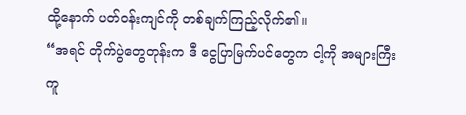ထို့နောက် ပတ်ဝန်းကျင်ကို တစ်ချက်ကြည့်လိုက်၏။
“အရင် တိုက်ပွဲတွေတုန်းက ဒီ ငွေပြာမြက်ပင်တွေက ငါ့ကို အများကြီး ကူ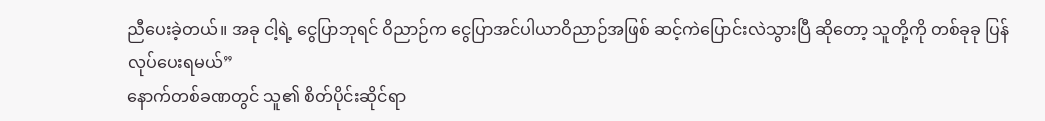ညီပေးခဲ့တယ်။ အခု ငါ့ရဲ့ ငွေပြာဘုရင် ဝိညာဉ်က ငွေပြာအင်ပါယာဝိညာဉ်အဖြစ် ဆင့်ကဲပြောင်းလဲသွားပြီ ဆိုတော့ သူတို့ကို တစ်ခုခု ပြန်လုပ်ပေးရမယ်”
နောက်တစ်ခဏတွင် သူ၏ စိတ်ပိုင်းဆိုင်ရာ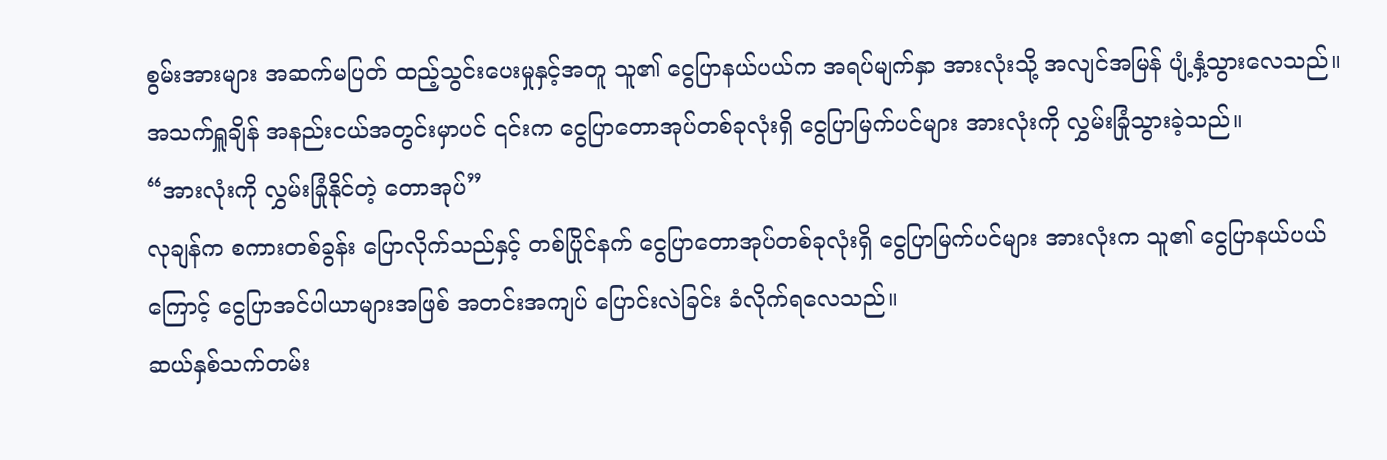စွမ်းအားများ အဆက်မပြတ် ထည့်သွင်းပေးမှုနှင့်အတူ သူ၏ ငွေပြာနယ်ပယ်က အရပ်မျက်နှာ အားလုံးသို့ အလျင်အမြန် ပျံ့နှံ့သွားလေသည်။
အသက်ရှူချိန် အနည်းငယ်အတွင်းမှာပင် ၎င်းက ငွေပြာတောအုပ်တစ်ခုလုံးရှိ ငွေပြာမြက်ပင်များ အားလုံးကို လွှမ်းခြုံသွားခဲ့သည်။
“အားလုံးကို လွှမ်းခြုံနိုင်တဲ့ တောအုပ်”
လုချန်က စကားတစ်ခွန်း ပြောလိုက်သည်နှင့် တစ်ပြိုင်နက် ငွေပြာတောအုပ်တစ်ခုလုံးရှိ ငွေပြာမြက်ပင်များ အားလုံးက သူ၏ ငွေပြာနယ်ပယ် ကြောင့် ငွေပြာအင်ပါယာများအဖြစ် အတင်းအကျပ် ပြောင်းလဲခြင်း ခံလိုက်ရလေသည်။
ဆယ်နှစ်သက်တမ်း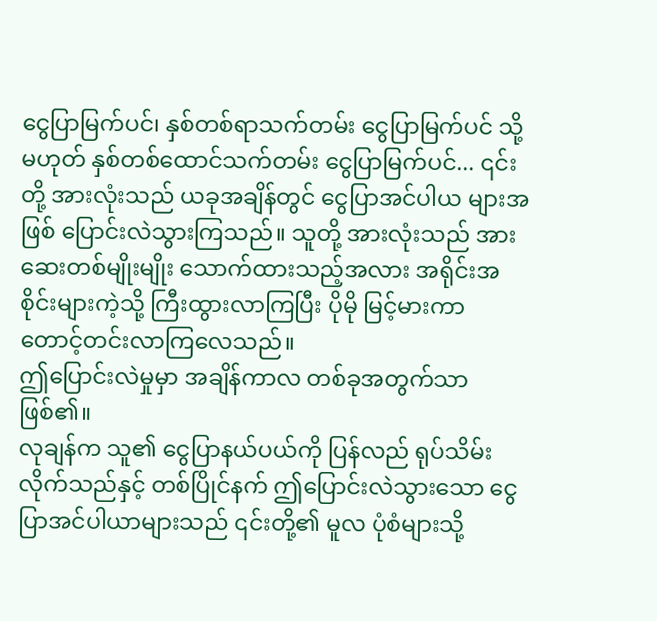ငွေပြာမြက်ပင်၊ နှစ်တစ်ရာသက်တမ်း ငွေပြာမြက်ပင် သို့မဟုတ် နှစ်တစ်ထောင်သက်တမ်း ငွေပြာမြက်ပင်... ၎င်းတို့ အားလုံးသည် ယခုအချိန်တွင် ငွေပြာအင်ပါယ များအဖြစ် ပြောင်းလဲသွားကြသည်။ သူတို့ အားလုံးသည် အားဆေးတစ်မျိုးမျိုး သောက်ထားသည့်အလား အရိုင်းအစိုင်းများကဲ့သို့ ကြီးထွားလာကြပြီး ပိုမို မြင့်မားကာ တောင့်တင်းလာကြလေသည်။
ဤပြောင်းလဲမှုမှာ အချိန်ကာလ တစ်ခုအတွက်သာ ဖြစ်၏။
လုချန်က သူ၏ ငွေပြာနယ်ပယ်ကို ပြန်လည် ရုပ်သိမ်းလိုက်သည်နှင့် တစ်ပြိုင်နက် ဤပြောင်းလဲသွားသော ငွေပြာအင်ပါယာများသည် ၎င်းတို့၏ မူလ ပုံစံများသို့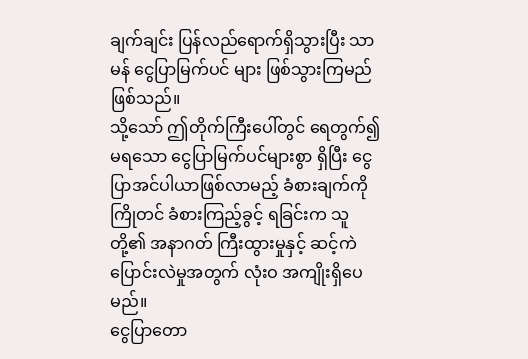ချက်ချင်း ပြန်လည်ရောက်ရှိသွားပြီး သာမန် ငွေပြာမြက်ပင် များ ဖြစ်သွားကြမည်ဖြစ်သည်။
သို့သော် ဤတိုက်ကြီးပေါ်တွင် ရေတွက်၍မရသော ငွေပြာမြက်ပင်များစွာ ရှိပြီး ငွေပြာအင်ပါယာဖြစ်လာမည့် ခံစားချက်ကို ကြိုတင် ခံစားကြည့်ခွင့် ရခြင်းက သူတို့၏ အနာဂတ် ကြီးထွားမှုနှင့် ဆင့်ကဲပြောင်းလဲမှုအတွက် လုံးဝ အကျိုးရှိပေမည်။
ငွေပြာတော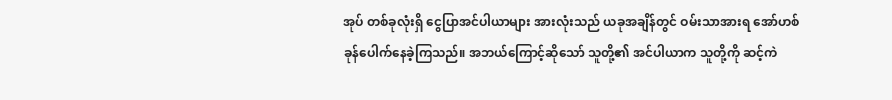အုပ် တစ်ခုလုံးရှိ ငွေပြာအင်ပါယာများ အားလုံးသည် ယခုအချိန်တွင် ဝမ်းသာအားရ အော်ဟစ် ခုန်ပေါက်နေခဲ့ကြသည်။ အဘယ်ကြောင့်ဆိုသော် သူတို့၏ အင်ပါယာက သူတို့ကို ဆင့်ကဲ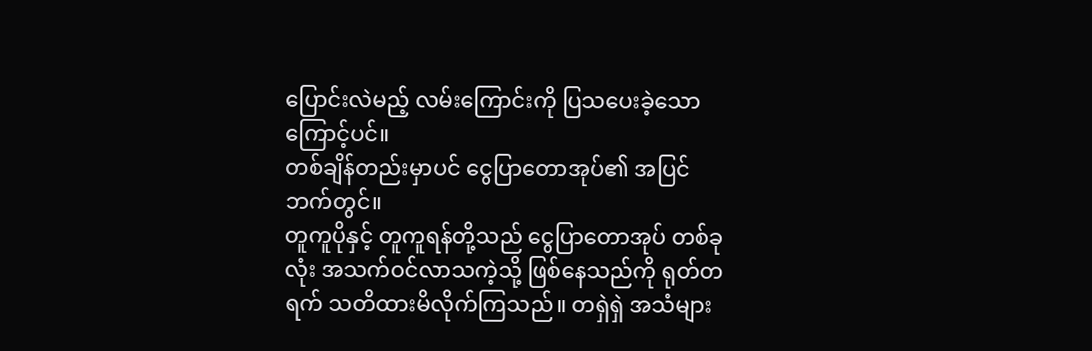ပြောင်းလဲမည့် လမ်းကြောင်းကို ပြသပေးခဲ့သောကြောင့်ပင်။
တစ်ချိန်တည်းမှာပင် ငွေပြာတောအုပ်၏ အပြင်ဘက်တွင်။
တူကူပိုနှင့် တူကူရန်တို့သည် ငွေပြာတောအုပ် တစ်ခုလုံး အသက်ဝင်လာသကဲ့သို့ ဖြစ်နေသည်ကို ရုတ်တရက် သတိထားမိလိုက်ကြသည်။ တရှဲရှဲ အသံများ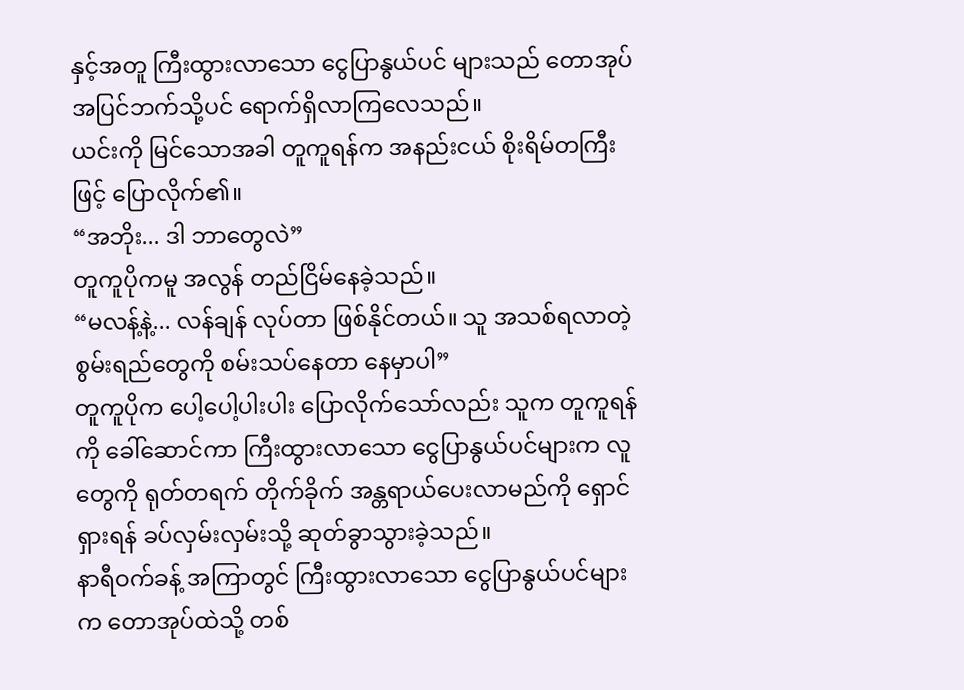နှင့်အတူ ကြီးထွားလာသော ငွေပြာနွယ်ပင် များသည် တောအုပ်အပြင်ဘက်သို့ပင် ရောက်ရှိလာကြလေသည်။
ယင်းကို မြင်သောအခါ တူကူရန်က အနည်းငယ် စိုးရိမ်တကြီးဖြင့် ပြောလိုက်၏။
“အဘိုး... ဒါ ဘာတွေလဲ”
တူကူပိုကမူ အလွန် တည်ငြိမ်နေခဲ့သည်။
“မလန့်နဲ့... လန်ချန် လုပ်တာ ဖြစ်နိုင်တယ်။ သူ အသစ်ရလာတဲ့ စွမ်းရည်တွေကို စမ်းသပ်နေတာ နေမှာပါ”
တူကူပိုက ပေါ့ပေါ့ပါးပါး ပြောလိုက်သော်လည်း သူက တူကူရန်ကို ခေါ်ဆောင်ကာ ကြီးထွားလာသော ငွေပြာနွယ်ပင်များက လူတွေကို ရုတ်တရက် တိုက်ခိုက် အန္တရာယ်ပေးလာမည်ကို ရှောင်ရှားရန် ခပ်လှမ်းလှမ်းသို့ ဆုတ်ခွာသွားခဲ့သည်။
နာရီဝက်ခန့် အကြာတွင် ကြီးထွားလာသော ငွေပြာနွယ်ပင်များက တောအုပ်ထဲသို့ တစ်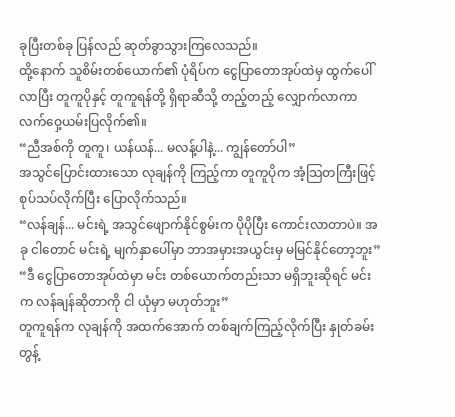ခုပြီးတစ်ခု ပြန်လည် ဆုတ်ခွာသွားကြလေသည်။
ထို့နောက် သူစိမ်းတစ်ယောက်၏ ပုံရိပ်က ငွေပြာတောအုပ်ထဲမှ ထွက်ပေါ်လာပြီး တူကူပိုနှင့် တူကူရန်တို့ ရှိရာဆီသို့ တည့်တည့် လျှောက်လာကာ လက်ဝှေ့ယမ်းပြလိုက်၏။
“ညီအစ်ကို တူကူ၊ ယန်ယန်... မလန့်ပါနဲ့... ကျွန်တော်ပါ”
အသွင်ပြောင်းထားသော လုချန်ကို ကြည့်ကာ တူကူပိုက အံ့သြတကြီးဖြင့် စုပ်သပ်လိုက်ပြီး ပြောလိုက်သည်။
“လန်ချန်... မင်းရဲ့ အသွင်ဖျောက်နိုင်စွမ်းက ပိုပိုပြီး ကောင်းလာတာပဲ။ အခု ငါတောင် မင်းရဲ့ မျက်နှာပေါ်မှာ ဘာအမှားအယွင်းမှ မမြင်နိုင်တော့ဘူး”
“ဒီ ငွေပြာတောအုပ်ထဲမှာ မင်း တစ်ယောက်တည်းသာ မရှိဘူးဆိုရင် မင်းက လန်ချန်ဆိုတာကို ငါ ယုံမှာ မဟုတ်ဘူး”
တူကူရန်က လုချန်ကို အထက်အောက် တစ်ချက်ကြည့်လိုက်ပြီး နှုတ်ခမ်းတွန့်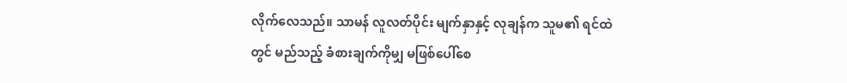လိုက်လေသည်။ သာမန် လူလတ်ပိုင်း မျက်နှာနှင့် လုချန်က သူမ၏ ရင်ထဲတွင် မည်သည့် ခံစားချက်ကိုမျှ မဖြစ်ပေါ်စေ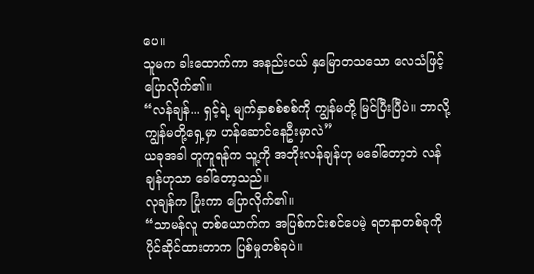ပေ။
သူမက ခါးထောက်ကာ အနည်းငယ် နှမြောတသသော လေသံဖြင့် ပြောလိုက်၏။
“လန်ချန်... ရှင့်ရဲ့ မျက်နှာစစ်စစ်ကို ကျွန်မတို့ မြင်ပြီးပြီပဲ။ ဘာလို့ ကျွန်မတို့ရှေ့မှာ ဟန်ဆောင်နေဦးမှာလဲ”
ယခုအခါ တူကူရန်က သူ့ကို အဘိုးလန်ချန်ဟု မခေါ်တော့ဘဲ လန်ချန်ဟုသာ ခေါ်တော့သည်။
လုချန်က ပြုံးကာ ပြောလိုက်၏။
“သာမန်လူ တစ်ယောက်က အပြစ်ကင်းစင်ပေမဲ့ ရတနာတစ်ခုကို ပိုင်ဆိုင်ထားတာက ပြစ်မှုတစ်ခုပဲ။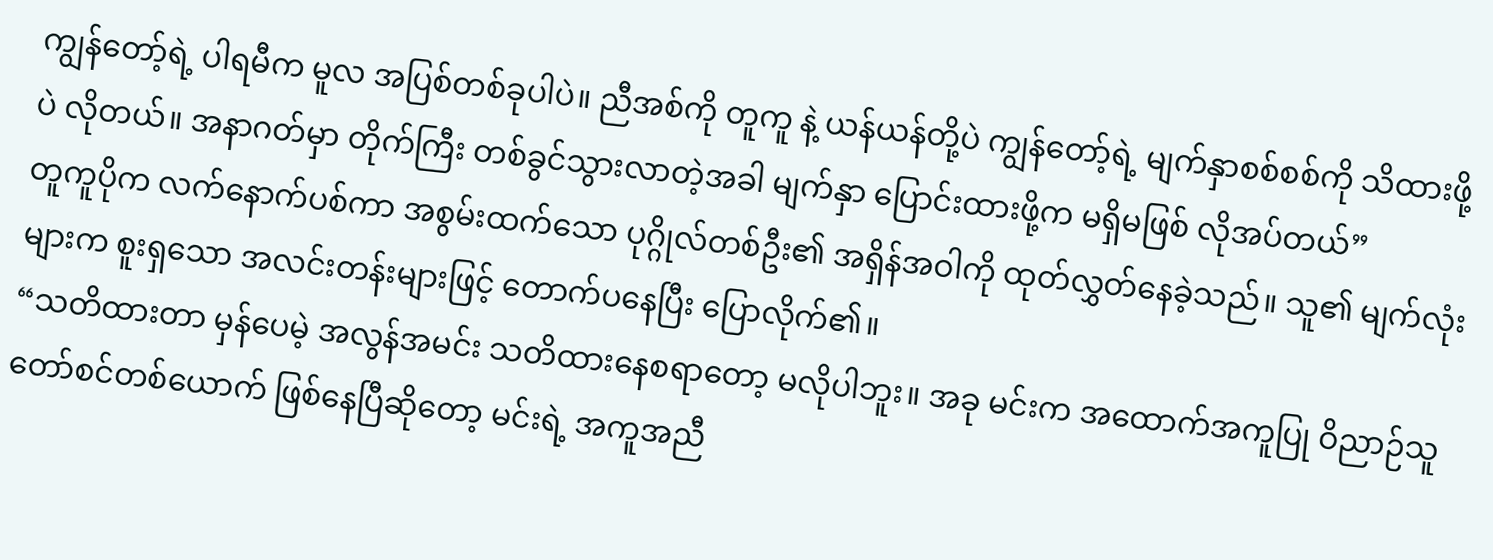ကျွန်တော့်ရဲ့ ပါရမီက မူလ အပြစ်တစ်ခုပါပဲ။ ညီအစ်ကို တူကူ နဲ့ ယန်ယန်တို့ပဲ ကျွန်တော့်ရဲ့ မျက်နှာစစ်စစ်ကို သိထားဖို့ပဲ လိုတယ်။ အနာဂတ်မှာ တိုက်ကြီး တစ်ခွင်သွားလာတဲ့အခါ မျက်နှာ ပြောင်းထားဖို့က မရှိမဖြစ် လိုအပ်တယ်”
တူကူပိုက လက်နောက်ပစ်ကာ အစွမ်းထက်သော ပုဂ္ဂိုလ်တစ်ဦး၏ အရှိန်အဝါကို ထုတ်လွှတ်နေခဲ့သည်။ သူ၏ မျက်လုံးများက စူးရှသော အလင်းတန်းများဖြင့် တောက်ပနေပြီး ပြောလိုက်၏။
“သတိထားတာ မှန်ပေမဲ့ အလွန်အမင်း သတိထားနေစရာတော့ မလိုပါဘူး။ အခု မင်းက အထောက်အကူပြု ဝိညာဉ်သူတော်စင်တစ်ယောက် ဖြစ်နေပြီဆိုတော့ မင်းရဲ့ အကူအညီ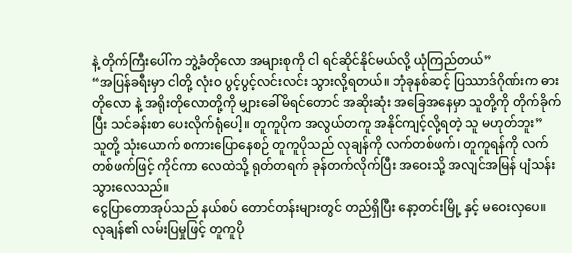နဲ့ တိုက်ကြီးပေါ်က ဘွဲ့ခံတိုလော အများစုကို ငါ ရင်ဆိုင်နိုင်မယ်လို့ ယုံကြည်တယ်”
“အပြန်ခရီးမှာ ငါတို့ လုံးဝ ပွင့်ပွင့်လင်းလင်း သွားလို့ရတယ်။ ဘုံခုနစ်ဆင့် ပြဿာဒ်ဂိုဏ်းက ဓားတိုလော နဲ့ အရိုးတိုလောတို့ကို မျှားခေါ်မိရင်တောင် အဆိုးဆုံး အခြေအနေမှာ သူတို့ကို တိုက်ခိုက်ပြီး သင်ခန်းစာ ပေးလိုက်ရုံပေါ့။ တူကူပိုက အလွယ်တကူ အနိုင်ကျင့်လို့ရတဲ့ သူ မဟုတ်ဘူး”
သူတို့ သုံးယောက် စကားပြောနေစဉ် တူကူပိုသည် လုချန်ကို လက်တစ်ဖက်၊ တူကူရန်ကို လက်တစ်ဖက်ဖြင့် ကိုင်ကာ လေထဲသို့ ရုတ်တရက် ခုန်တက်လိုက်ပြီး အဝေးသို့ အလျင်အမြန် ပျံသန်းသွားလေသည်။
ငွေပြာတောအုပ်သည် နယ်စပ် တောင်တန်းများတွင် တည်ရှိပြီး နော့တင်းမြို့ နှင့် မဝေးလှပေ။
လုချန်၏ လမ်းပြမှုဖြင့် တူကူပို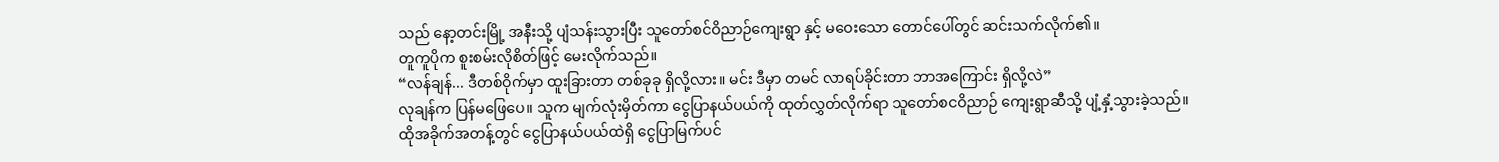သည် နော့တင်းမြို့ အနီးသို့ ပျံသန်းသွားပြီး သူတော်စင်ဝိညာဉ်ကျေးရွာ နှင့် မဝေးသော တောင်ပေါ်တွင် ဆင်းသက်လိုက်၏။
တူကူပိုက စူးစမ်းလိုစိတ်ဖြင့် မေးလိုက်သည်။
“လန်ချန်... ဒီတစ်ဝိုက်မှာ ထူးခြားတာ တစ်ခုခု ရှိလို့လား။ မင်း ဒီမှာ တမင် လာရပ်ခိုင်းတာ ဘာအကြောင်း ရှိလို့လဲ”
လုချန်က ပြန်မဖြေပေ။ သူက မျက်လုံးမှိတ်ကာ ငွေပြာနယ်ပယ်ကို ထုတ်လွှတ်လိုက်ရာ သူတော်စငဝိညာဉ် ကျေးရွာဆီသို့ ပျံ့နှံ့သွားခဲ့သည်။
ထိုအခိုက်အတန့်တွင် ငွေပြာနယ်ပယ်ထဲရှိ ငွေပြာမြက်ပင်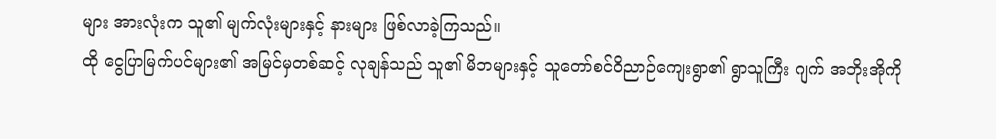များ အားလုံးက သူ၏ မျက်လုံးများနှင့် နားများ ဖြစ်လာခဲ့ကြသည်။
ထို ငွေပြာမြက်ပင်များ၏ အမြင်မှတစ်ဆင့် လုချန်သည် သူ၏ မိဘများနှင့် သူတော်စင်ဝိညာဉ်ကျေးရွာ၏ ရွာသူကြီး ဂျက် အဘိုးအိုကို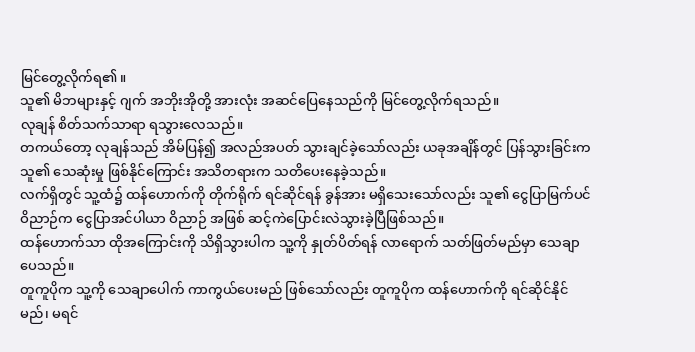မြင်တွေ့လိုက်ရ၏။
သူ၏ မိဘများနှင့် ဂျက် အဘိုးအိုတို့ အားလုံး အဆင်ပြေနေသည်ကို မြင်တွေ့လိုက်ရသည်။
လုချန် စိတ်သက်သာရာ ရသွားလေသည်။
တကယ်တော့ လုချန်သည် အိမ်ပြန်၍ အလည်အပတ် သွားချင်ခဲ့သော်လည်း ယခုအချိန်တွင် ပြန်သွားခြင်းက သူ၏ သေဆုံးမှု ဖြစ်နိုင်ကြောင်း အသိတရားက သတိပေးနေခဲ့သည်။
လက်ရှိတွင် သူ့ထံ၌ ထန်ဟောက်ကို တိုက်ရိုက် ရင်ဆိုင်ရန် ခွန်အား မရှိသေးသော်လည်း သူ၏ ငွေပြာမြက်ပင် ဝိညာဉ်က ငွေပြာအင်ပါယာ ဝိညာဉ် အဖြစ် ဆင့်ကဲပြောင်းလဲသွားခဲ့ပြီဖြစ်သည်။
ထန်ဟောက်သာ ထိုအကြောင်းကို သိရှိသွားပါက သူ့ကို နှုတ်ပိတ်ရန် လာရောက် သတ်ဖြတ်မည်မှာ သေချာပေသည်။
တူကူပိုက သူ့ကို သေချာပေါက် ကာကွယ်ပေးမည် ဖြစ်သော်လည်း တူကူပိုက ထန်ဟောက်ကို ရင်ဆိုင်နိုင်မည်၊ မရင်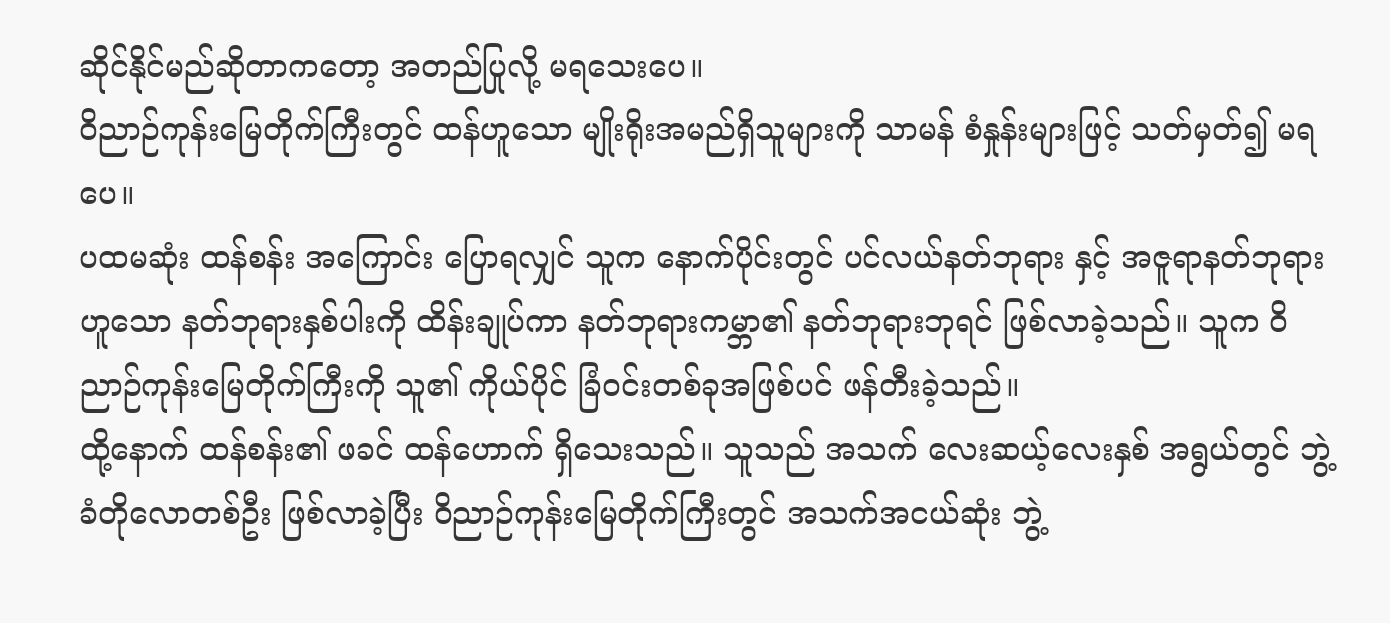ဆိုင်နိုင်မည်ဆိုတာကတော့ အတည်ပြုလို့ မရသေးပေ။
ဝိညာဉ်ကုန်းမြေတိုက်ကြီးတွင် ထန်ဟူသော မျိုးရိုးအမည်ရှိသူများကို သာမန် စံနှုန်းများဖြင့် သတ်မှတ်၍ မရပေ။
ပထမဆုံး ထန်စန်း အကြောင်း ပြောရလျှင် သူက နောက်ပိုင်းတွင် ပင်လယ်နတ်ဘုရား နှင့် အဇူရာနတ်ဘုရားဟူသော နတ်ဘုရားနှစ်ပါးကို ထိန်းချုပ်ကာ နတ်ဘုရားကမ္ဘာ၏ နတ်ဘုရားဘုရင် ဖြစ်လာခဲ့သည်။ သူက ဝိညာဉ်ကုန်းမြေတိုက်ကြီးကို သူ၏ ကိုယ်ပိုင် ခြံဝင်းတစ်ခုအဖြစ်ပင် ဖန်တီးခဲ့သည်။
ထို့နောက် ထန်စန်း၏ ဖခင် ထန်ဟောက် ရှိသေးသည်။ သူသည် အသက် လေးဆယ့်လေးနှစ် အရွယ်တွင် ဘွဲ့ခံတိုလောတစ်ဦး ဖြစ်လာခဲ့ပြီး ဝိညာဉ်ကုန်းမြေတိုက်ကြီးတွင် အသက်အငယ်ဆုံး ဘွဲ့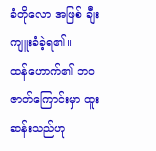ခံတိုလော အဖြစ် ချီးကျူးခံခဲ့ရ၏။
ထန်ဟောက်၏ ဘဝဇာတ်ကြောင်းမှာ ထူးဆန်းသည်ဟု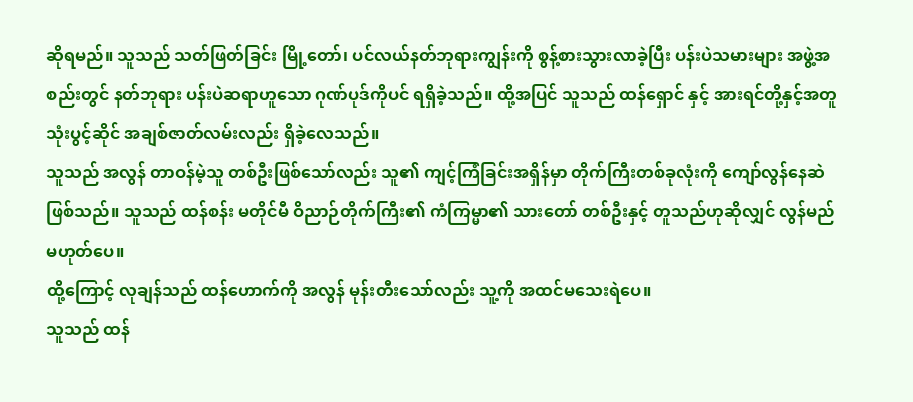ဆိုရမည်။ သူသည် သတ်ဖြတ်ခြင်း မြို့တော်၊ ပင်လယ်နတ်ဘုရားကျွန်းကို စွန့်စားသွားလာခဲ့ပြီး ပန်းပဲသမားများ အဖွဲ့အစည်းတွင် နတ်ဘုရား ပန်းပဲဆရာဟူသော ဂုဏ်ပုဒ်ကိုပင် ရရှိခဲ့သည်။ ထို့အပြင် သူသည် ထန်ရှောင် နှင့် အားရင်တို့နှင့်အတူ သုံးပွင့်ဆိုင် အချစ်ဇာတ်လမ်းလည်း ရှိခဲ့လေသည်။
သူသည် အလွန် တာဝန်မဲ့သူ တစ်ဦးဖြစ်သော်လည်း သူ၏ ကျင့်ကြံခြင်းအရှိန်မှာ တိုက်ကြီးတစ်ခုလုံးကို ကျော်လွန်နေဆဲ ဖြစ်သည်။ သူသည် ထန်စန်း မတိုင်မီ ဝိညာဉ်တိုက်ကြီး၏ ကံကြမ္မာ၏ သားတော် တစ်ဦးနှင့် တူသည်ဟုဆိုလျှင် လွန်မည်မဟုတ်ပေ။
ထို့ကြောင့် လုချန်သည် ထန်ဟောက်ကို အလွန် မုန်းတီးသော်လည်း သူ့ကို အထင်မသေးရဲပေ။
သူသည် ထန်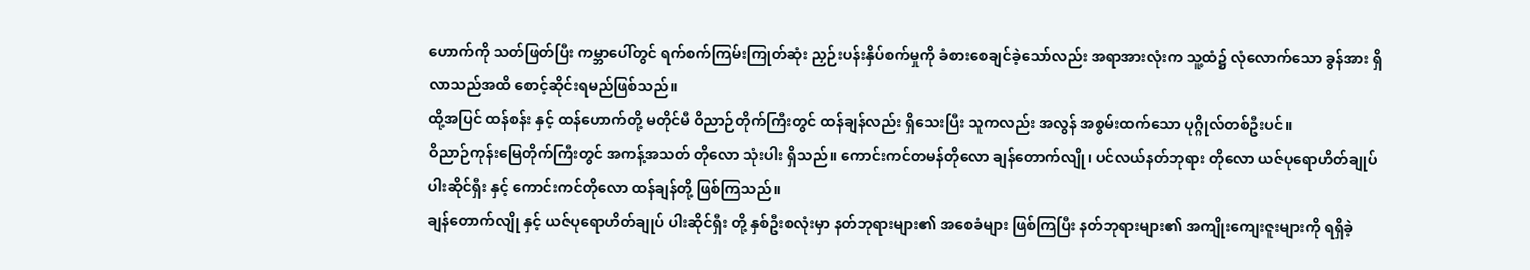ဟောက်ကို သတ်ဖြတ်ပြီး ကမ္ဘာပေါ်တွင် ရက်စက်ကြမ်းကြုတ်ဆုံး ညှဉ်းပန်းနှိပ်စက်မှုကို ခံစားစေချင်ခဲ့သော်လည်း အရာအားလုံးက သူ့ထံ၌ လုံလောက်သော ခွန်အား ရှိလာသည်အထိ စောင့်ဆိုင်းရမည်ဖြစ်သည်။
ထို့အပြင် ထန်စန်း နှင့် ထန်ဟောက်တို့ မတိုင်မီ ဝိညာဉ်တိုက်ကြီးတွင် ထန်ချန်လည်း ရှိသေးပြီး သူကလည်း အလွန် အစွမ်းထက်သော ပုဂ္ဂိုလ်တစ်ဦးပင်။
ဝိညာဉ်ကုန်းမြေတိုက်ကြီးတွင် အကန့်အသတ် တိုလော သုံးပါး ရှိသည်။ ကောင်းကင်တမန်တိုလော ချန်တောက်လျို၊ ပင်လယ်နတ်ဘုရား တိုလော ယဇ်ပုရောဟိတ်ချုပ် ပါးဆိုင်ရှီး နှင့် ကောင်းကင်တိုလော ထန်ချန်တို့ ဖြစ်ကြသည်။
ချန်တောက်လျို နှင့် ယဇ်ပုရောဟိတ်ချုပ် ပါးဆိုင်ရှီး တို့ နှစ်ဦးစလုံးမှာ နတ်ဘုရားများ၏ အစေခံများ ဖြစ်ကြပြီး နတ်ဘုရားများ၏ အကျိုးကျေးဇူးများကို ရရှိခဲ့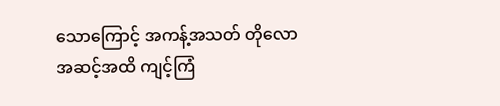သောကြောင့် အကန့်အသတ် တိုလော အဆင့်အထိ ကျင့်ကြံ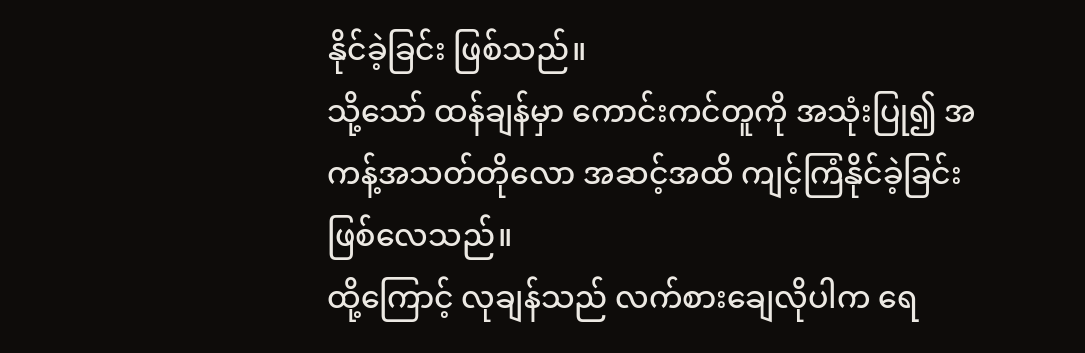နိုင်ခဲ့ခြင်း ဖြစ်သည်။
သို့သော် ထန်ချန်မှာ ကောင်းကင်တူကို အသုံးပြု၍ အကန့်အသတ်တိုလော အဆင့်အထိ ကျင့်ကြံနိုင်ခဲ့ခြင်း ဖြစ်လေသည်။
ထို့ကြောင့် လုချန်သည် လက်စားချေလိုပါက ရေ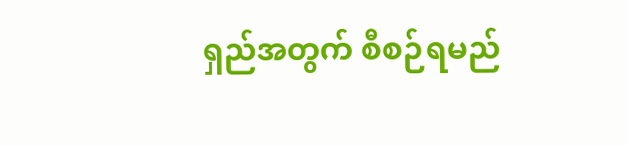ရှည်အတွက် စီစဉ်ရမည်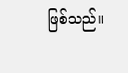ဖြစ်သည်။